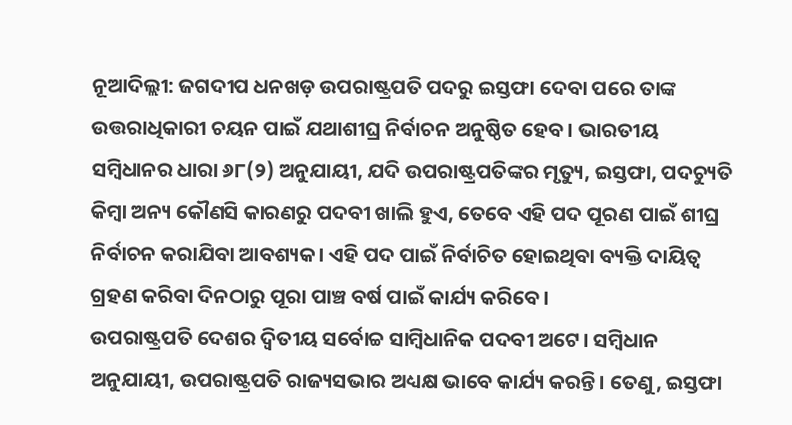ନୂଆଦିଲ୍ଲୀ: ଜଗଦୀପ ଧନଖଡ଼ ଉପରାଷ୍ଟ୍ରପତି ପଦରୁ ଇସ୍ତଫା ଦେବା ପରେ ତାଙ୍କ ଉତ୍ତରାଧିକାରୀ ଚୟନ ପାଇଁ ଯଥାଶୀଘ୍ର ନିର୍ବାଚନ ଅନୁଷ୍ଠିତ ହେବ। ଭାରତୀୟ ସମ୍ବିଧାନର ଧାରା ୬୮(୨) ଅନୁଯାୟୀ, ଯଦି ଉପରାଷ୍ଟ୍ରପତିଙ୍କର ମୃତ୍ୟୁ, ଇସ୍ତଫା, ପଦଚ୍ୟୁତି କିମ୍ବା ଅନ୍ୟ କୌଣସି କାରଣରୁ ପଦବୀ ଖାଲି ହୁଏ, ତେବେ ଏହି ପଦ ପୂରଣ ପାଇଁ ଶୀଘ୍ର ନିର୍ବାଚନ କରାଯିବା ଆବଶ୍ୟକ। ଏହି ପଦ ପାଇଁ ନିର୍ବାଚିତ ହୋଇଥିବା ବ୍ୟକ୍ତି ଦାୟିତ୍ୱ ଗ୍ରହଣ କରିବା ଦିନଠାରୁ ପୂରା ପାଞ୍ଚ ବର୍ଷ ପାଇଁ କାର୍ଯ୍ୟ କରିବେ।
ଉପରାଷ୍ଟ୍ରପତି ଦେଶର ଦ୍ୱିତୀୟ ସର୍ବୋଚ୍ଚ ସାମ୍ବିଧାନିକ ପଦବୀ ଅଟେ। ସମ୍ବିଧାନ ଅନୁଯାୟୀ, ଉପରାଷ୍ଟ୍ରପତି ରାଜ୍ୟସଭାର ଅଧ୍ୟକ୍ଷ ଭାବେ କାର୍ଯ୍ୟ କରନ୍ତି। ତେଣୁ, ଇସ୍ତଫା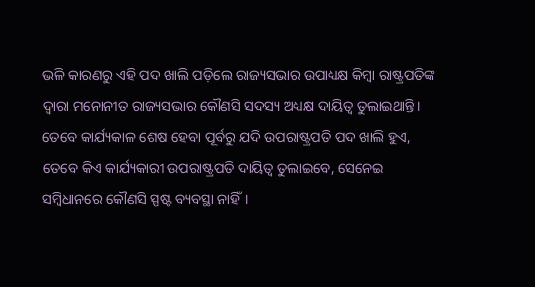ଭଳି କାରଣରୁ ଏହି ପଦ ଖାଲି ପଡ଼ିଲେ ରାଜ୍ୟସଭାର ଉପାଧ୍ୟକ୍ଷ କିମ୍ବା ରାଷ୍ଟ୍ରପତିଙ୍କ ଦ୍ୱାରା ମନୋନୀତ ରାଜ୍ୟସଭାର କୌଣସି ସଦସ୍ୟ ଅଧ୍ୟକ୍ଷ ଦାୟିତ୍ୱ ତୁଲାଇଥାନ୍ତି। ତେବେ କାର୍ଯ୍ୟକାଳ ଶେଷ ହେବା ପୂର୍ବରୁ ଯଦି ଉପରାଷ୍ଟ୍ରପତି ପଦ ଖାଲି ହୁଏ, ତେବେ କିଏ କାର୍ଯ୍ୟକାରୀ ଉପରାଷ୍ଟ୍ରପତି ଦାୟିତ୍ୱ ତୁଲାଇବେ, ସେନେଇ ସମ୍ବିଧାନରେ କୌଣସି ସ୍ପଷ୍ଟ ବ୍ୟବସ୍ଥା ନାହିଁ।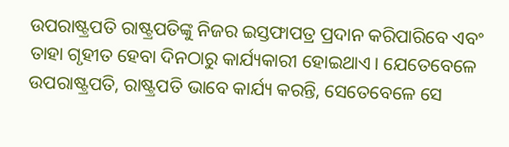ଉପରାଷ୍ଟ୍ରପତି ରାଷ୍ଟ୍ରପତିଙ୍କୁ ନିଜର ଇସ୍ତଫାପତ୍ର ପ୍ରଦାନ କରିପାରିବେ ଏବଂ ତାହା ଗୃହୀତ ହେବା ଦିନଠାରୁ କାର୍ଯ୍ୟକାରୀ ହୋଇଥାଏ। ଯେତେବେଳେ ଉପରାଷ୍ଟ୍ରପତି, ରାଷ୍ଟ୍ରପତି ଭାବେ କାର୍ଯ୍ୟ କରନ୍ତି, ସେତେବେଳେ ସେ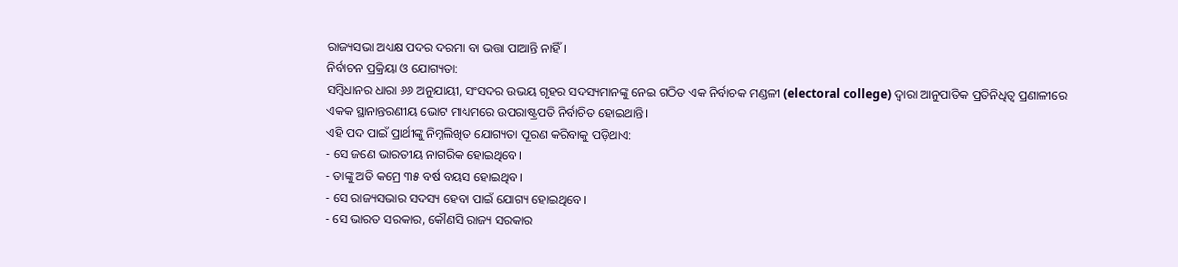ରାଜ୍ୟସଭା ଅଧ୍ୟକ୍ଷ ପଦର ଦରମା ବା ଭତ୍ତା ପାଆନ୍ତି ନାହିଁ।
ନିର୍ବାଚନ ପ୍ରକ୍ରିୟା ଓ ଯୋଗ୍ୟତା:
ସମ୍ବିଧାନର ଧାରା ୬୬ ଅନୁଯାୟୀ, ସଂସଦର ଉଭୟ ଗୃହର ସଦସ୍ୟମାନଙ୍କୁ ନେଇ ଗଠିତ ଏକ ନିର୍ବାଚକ ମଣ୍ଡଳୀ (electoral college) ଦ୍ୱାରା ଆନୁପାତିକ ପ୍ରତିନିଧିତ୍ୱ ପ୍ରଣାଳୀରେ ଏକକ ସ୍ଥାନାନ୍ତରଣୀୟ ଭୋଟ ମାଧ୍ୟମରେ ଉପରାଷ୍ଟ୍ରପତି ନିର୍ବାଚିତ ହୋଇଥାନ୍ତି।
ଏହି ପଦ ପାଇଁ ପ୍ରାର୍ଥୀଙ୍କୁ ନିମ୍ନଲିଖିତ ଯୋଗ୍ୟତା ପୂରଣ କରିବାକୁ ପଡ଼ିଥାଏ:
- ସେ ଜଣେ ଭାରତୀୟ ନାଗରିକ ହୋଇଥିବେ।
- ତାଙ୍କୁ ଅତି କମ୍ରେ ୩୫ ବର୍ଷ ବୟସ ହୋଇଥିବ।
- ସେ ରାଜ୍ୟସଭାର ସଦସ୍ୟ ହେବା ପାଇଁ ଯୋଗ୍ୟ ହୋଇଥିବେ।
- ସେ ଭାରତ ସରକାର, କୌଣସି ରାଜ୍ୟ ସରକାର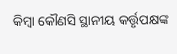କିମ୍ବା କୌଣସି ସ୍ଥାନୀୟ କର୍ତ୍ତୃପକ୍ଷଙ୍କ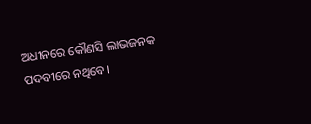ଅଧୀନରେ କୌଣସି ଲାଭଜନକ ପଦବୀରେ ନଥିବେ।